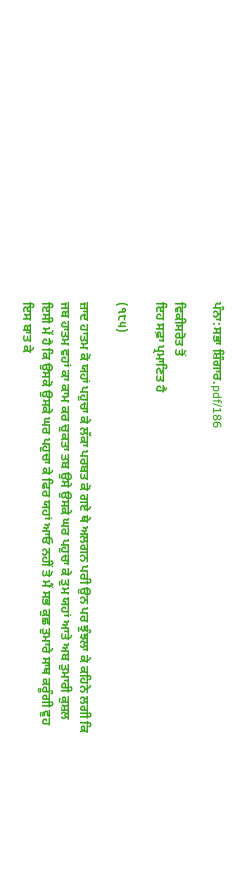ਪੰਨਾ:ਸਭਾ ਸ਼ਿੰਗਾਰ.pdf/186

ਵਿਕੀਸਰੋਤ ਤੋਂ
ਇਹ ਸਫ਼ਾ ਪ੍ਰਮਾਣਿਤ ਹੈ

(੧੮੫)

ਜ਼ਾਦ ਹਾਤਮ ਕੋ ਯਹਾਂ ਪਹੁਚਾ ਕੇ ਲੱਕਾ ਪਰਬਤ ਕੋ ਗਏ ਥੇ ਅਲਗਨ ਪਰੀ ਉਨ ਪਰ ਝੁੰਝਲਾ ਕੇ ਕਹਿਨੇ ਲਗੀ ਕਿ ਜਬ ਹਾਤਮ ਵਹਾਂ ਕਾ ਕਾਮ ਕਰ ਚੁਕਤਾ ਤਬ ਉਸੇ ਉਸਕੇ ਘਰ ਪਹੁਚਾ ਕੇ ਤੁਮ ਯਹਾਂ ਆਤੇ ਅਬ ਤੁਮਾਰੀ ਕੁਸ਼ਲ ਇਸੀ ਮੇਂ ਹੈ ਕਿ ਉਸਕੋ ਉਸਕੇ ਘਰ ਪਹੁਚਾ ਕੇ ਫਿਰ ਯਹਾਂ ਆਓ ਨਹੀਂ ਤੋ ਮੈਂ ਸਭ ਕੁਛ ਤੁਮਾਰੇ ਸਾਥ ਕਰੂੰਗੀ ਵੁਹ ਇਸ ਬਾਤ ਕੇ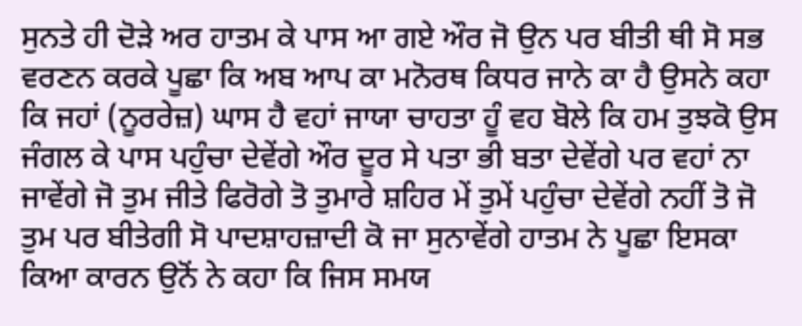ਸੁਨਤੇ ਹੀ ਦੋੜੇ ਅਰ ਹਾਤਮ ਕੇ ਪਾਸ ਆ ਗਏ ਔਰ ਜੋ ਉਨ ਪਰ ਬੀਤੀ ਥੀ ਸੋ ਸਭ ਵਰਣਨ ਕਰਕੇ ਪੂਛਾ ਕਿ ਅਬ ਆਪ ਕਾ ਮਨੋਰਥ ਕਿਧਰ ਜਾਨੇ ਕਾ ਹੈ ਉਸਨੇ ਕਹਾ ਕਿ ਜਹਾਂ (ਨੂਰਰੇਜ਼) ਘਾਸ ਹੈ ਵਹਾਂ ਜਾਯਾ ਚਾਹਤਾ ਹੂੰ ਵਹ ਬੋਲੇ ਕਿ ਹਮ ਤੁਝਕੋ ਉਸ ਜੰਗਲ ਕੇ ਪਾਸ ਪਹੁੰਚਾ ਦੇਵੇਂਗੇ ਔਰ ਦੂਰ ਸੇ ਪਤਾ ਭੀ ਬਤਾ ਦੇਵੇਂਗੇ ਪਰ ਵਹਾਂ ਨਾ ਜਾਵੇਂਗੇ ਜੋ ਤੁਮ ਜੀਤੇ ਫਿਰੋਗੇ ਤੋ ਤੁਮਾਰੇ ਸ਼ਹਿਰ ਮੇਂ ਤੁਮੇਂ ਪਹੁੰਚਾ ਦੇਵੇਂਗੇ ਨਹੀਂ ਤੋ ਜੋ ਤੁਮ ਪਰ ਬੀਤੇਗੀ ਸੋ ਪਾਦਸ਼ਾਹਜ਼ਾਦੀ ਕੋ ਜਾ ਸੁਨਾਵੇਂਗੇ ਹਾਤਮ ਨੇ ਪੂਛਾ ਇਸਕਾ ਕਿਆ ਕਾਰਨ ਉਨੋਂ ਨੇ ਕਹਾ ਕਿ ਜਿਸ ਸਮਯ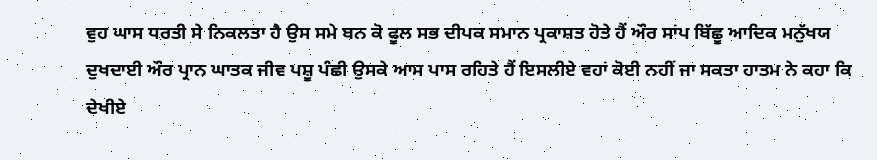ਵੁਹ ਘਾਸ ਧਰਤੀ ਸੇ ਨਿਕਲਤਾ ਹੈ ਉਸ ਸਮੇ ਬਨ ਕੋ ਫੂਲ ਸਭ ਦੀਪਕ ਸਮਾਨ ਪ੍ਰਕਾਸ਼ਤ ਹੋਤੇ ਹੈਂ ਔਰ ਸਾਂਪ ਬਿੱਛੂ ਆਦਿਕ ਮਨੁੱਖਯ ਦੁਖਦਾਈ ਔਰ ਪ੍ਰਾਨ ਘਾਤਕ ਜੀਵ ਪਸ਼ੂ ਪੰਛੀ ਉਸਕੇ ਆਸ ਪਾਸ ਰਹਿਤੇ ਹੈਂ ਇਸਲੀਏ ਵਹਾਂ ਕੋਈ ਨਹੀਂ ਜਾ ਸਕਤਾ ਹਾਤਮ ਨੇ ਕਹਾ ਕਿ ਦੇਖੀਏ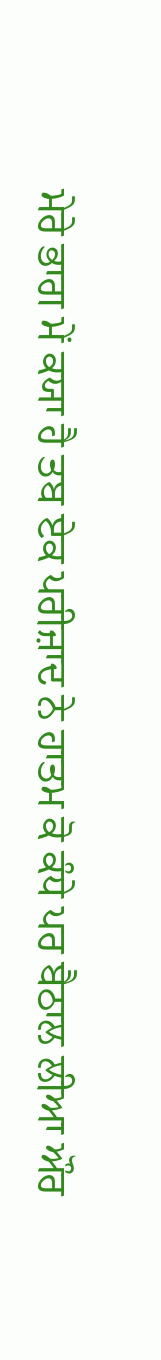ਮੇਰੇ ਭਾਗ ਮੇਂ ਕਯਾ ਹੈ ਤਬ ਏਕ ਪਰੀਜ਼ਾਦ ਨੇ ਹਾਤਮ ਕੋ ਕੰਧੇ ਪਰ ਬੈਠਾਲ ਲੀਆ ਔਰ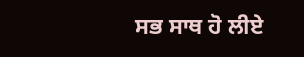ਸਭ ਸਾਥ ਹੋ ਲੀਏ